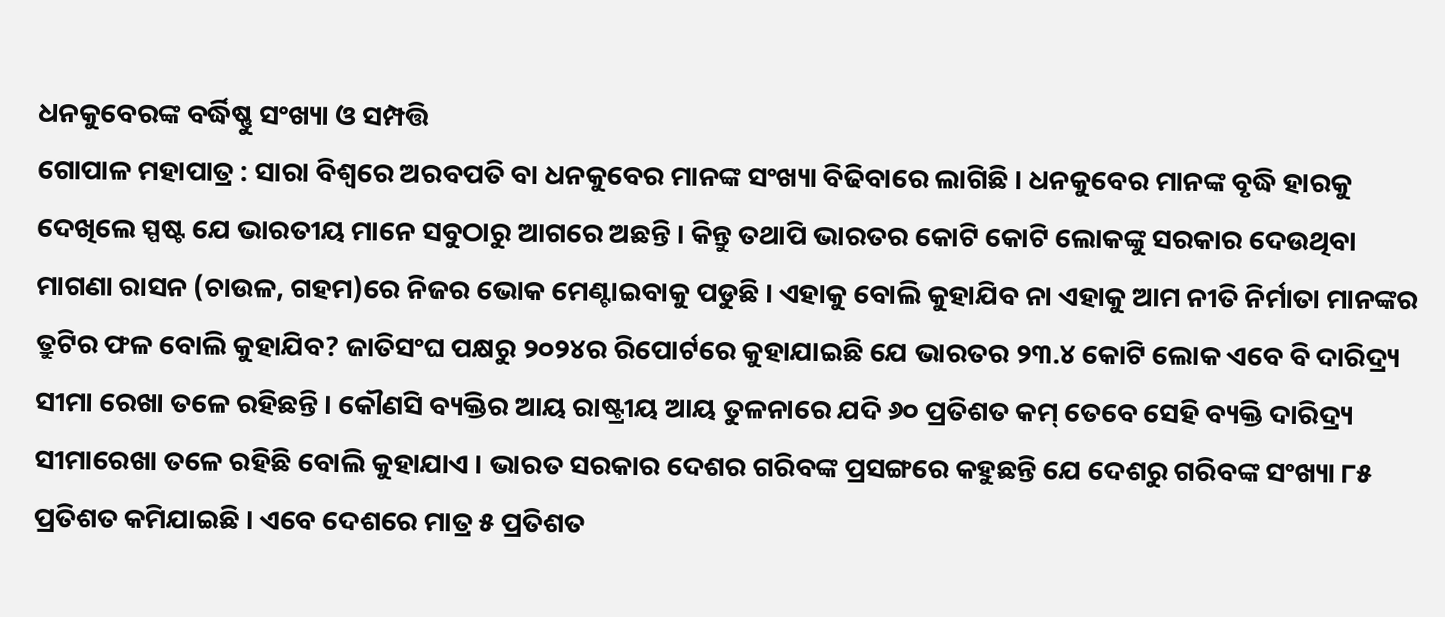ଧନକୁବେରଙ୍କ ବର୍ଦ୍ଧିଷ୍ଣୁ ସଂଖ୍ୟା ଓ ସମ୍ପତ୍ତି
ଗୋପାଳ ମହାପାତ୍ର : ସାରା ବିଶ୍ୱରେ ଅରବପତି ବା ଧନକୁବେର ମାନଙ୍କ ସଂଖ୍ୟା ବିଢିବାରେ ଲାଗିଛି । ଧନକୁବେର ମାନଙ୍କ ବୃଦ୍ଧି ହାରକୁ ଦେଖିଲେ ସ୍ପଷ୍ଟ ଯେ ଭାରତୀୟ ମାନେ ସବୁଠାରୁ ଆଗରେ ଅଛନ୍ତି । କିନ୍ତୁ ତଥାପି ଭାରତର କୋଟି କୋଟି ଲୋକଙ୍କୁ ସରକାର ଦେଉଥିବା ମାଗଣା ରାସନ (ଚାଉଳ, ଗହମ)ରେ ନିଜର ଭୋକ ମେଣ୍ଟାଇବାକୁ ପଡୁଛି । ଏହାକୁ ବୋଲି କୁହାଯିବ ନା ଏହାକୁ ଆମ ନୀତି ନିର୍ମାତା ମାନଙ୍କର ତ୍ରୁଟିର ଫଳ ବୋଲି କୁହାଯିବ? ଜାତିସଂଘ ପକ୍ଷରୁ ୨୦୨୪ର ରିପୋର୍ଟରେ କୁହାଯାଇଛି ଯେ ଭାରତର ୨୩.୪ କୋଟି ଲୋକ ଏବେ ବି ଦାରିଦ୍ର୍ୟ ସୀମା ରେଖା ତଳେ ରହିଛନ୍ତି । କୌଣସି ବ୍ୟକ୍ତିର ଆୟ ରାଷ୍ଟ୍ରୀୟ ଆୟ ତୁଳନାରେ ଯଦି ୬୦ ପ୍ରତିଶତ କମ୍ ତେବେ ସେହି ବ୍ୟକ୍ତି ଦାରିଦ୍ର୍ୟ ସୀମାରେଖା ତଳେ ରହିଛି ବୋଲି କୁହାଯାଏ । ଭାରତ ସରକାର ଦେଶର ଗରିବଙ୍କ ପ୍ରସଙ୍ଗରେ କହୁଛନ୍ତି ଯେ ଦେଶରୁ ଗରିବଙ୍କ ସଂଖ୍ୟା ୮୫ ପ୍ରତିଶତ କମିଯାଇଛି । ଏବେ ଦେଶରେ ମାତ୍ର ୫ ପ୍ରତିଶତ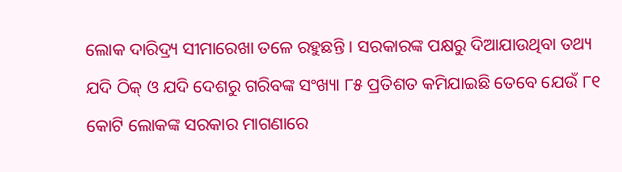ଲୋକ ଦାରିଦ୍ର୍ୟ ସୀମାରେଖା ତଳେ ରହୁଛନ୍ତି । ସରକାରଙ୍କ ପକ୍ଷରୁ ଦିଆଯାଉଥିବା ତଥ୍ୟ ଯଦି ଠିକ୍ ଓ ଯଦି ଦେଶରୁ ଗରିବଙ୍କ ସଂଖ୍ୟା ୮୫ ପ୍ରତିଶତ କମିଯାଇଛି ତେବେ ଯେଉଁ ୮୧ କୋଟି ଲୋକଙ୍କ ସରକାର ମାଗଣାରେ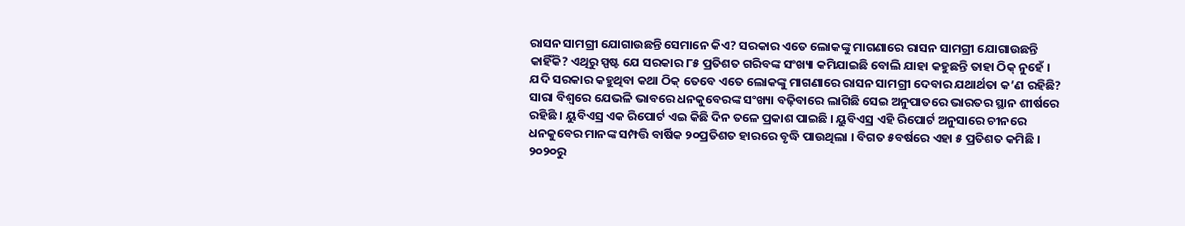ରାସନ ସାମଗ୍ରୀ ଯୋଗାଉଛନ୍ତି ସେମାନେ କିଏ? ସରକାର ଏତେ ଲୋକଙ୍କୁ ମାଗଣାରେ ରାସନ ସାମଗ୍ରୀ ଯୋଗାଉଛନ୍ତି କାହିଁକି? ଏଥିରୁ ସ୍ପଷ୍ଟ ଯେ ସରକାର ୮୫ ପ୍ରତିଶତ ଗରିବଙ୍କ ସଂଖ୍ୟା କମିଯାଇଛି ବୋଲି ଯାହା କହୁଛନ୍ତି ତାହା ଠିକ୍ ନୁହେଁ । ଯଦି ସରକାର କହୁଥିବା କଥା ଠିକ୍ ତେବେ ଏତେ ଲୋକଙ୍କୁ ମାଗଣାରେ ରାସନ ସାମଗ୍ରୀ ଦେବାର ଯଥାର୍ଥତା କ’ଣ ରହିଛି?
ସାରା ବିଶ୍ୱରେ ଯେଭଳି ଭାବରେ ଧନକୁବେରଙ୍କ ସଂଖ୍ୟା ବଢ଼ିବାରେ ଲାଗିଛି ସେଇ ଅନୁପାତରେ ଭାରତର ସ୍ଥାନ ଶୀର୍ଷରେ ରହିଛି । ୟୁବିଏସ୍ର ଏକ ରିପୋର୍ଟ ଏଇ କିଛି ଦିନ ତଳେ ପ୍ରକାଶ ପାଇଛି । ୟୁବିଏସ୍ର ଏହି ରିପୋର୍ଟ ଅନୁସାରେ ଚୀନରେ ଧନକୁବେର ମାନଙ୍କ ସମ୍ପତ୍ତି ବାର୍ଷିକ ୨୦ପ୍ରତିଶତ ହାରରେ ବୃଦ୍ଧି ପାଉଥିଲା । ବିଗତ ୫ବର୍ଷରେ ଏହା ୫ ପ୍ରତିଶତ କମିଛି । ୨୦୨୦ରୁ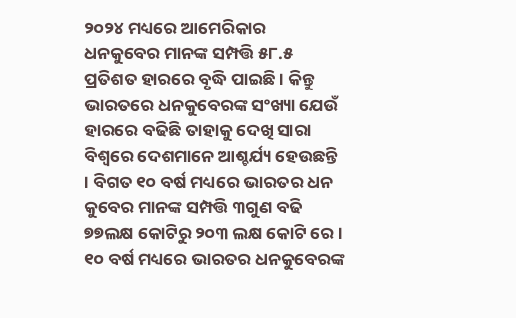୨୦୨୪ ମଧ୍ୟରେ ଆମେରିକାର ଧନକୁବେର ମାନଙ୍କ ସମ୍ପତ୍ତି ୫୮.୫ ପ୍ରତିଶତ ହାରରେ ବୃଦ୍ଧି ପାଇଛି । କିନ୍ତୁ ଭାରତରେ ଧନକୁବେରଙ୍କ ସଂଖ୍ୟା ଯେଉଁ ହାରରେ ବଢିଛି ତାହାକୁ ଦେଖି ସାରା ବିଶ୍ୱରେ ଦେଶମାନେ ଆଶ୍ଚର୍ଯ୍ୟ ହେଉଛନ୍ତି । ବିଗତ ୧୦ ବର୍ଷ ମଧ୍ୟରେ ଭାରତର ଧନ କୁବେର ମାନଙ୍କ ସମ୍ପତ୍ତି ୩ଗୁଣ ବଢି ୭୭ଲକ୍ଷ କୋଟିରୁ ୨୦୩ ଲକ୍ଷ କୋଟି ରେ । ୧୦ ବର୍ଷ ମଧ୍ୟରେ ଭାରତର ଧନକୁବେରଙ୍କ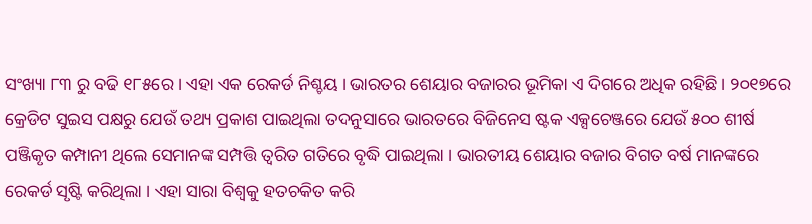ସଂଖ୍ୟା ୮୩ ରୁ ବଢି ୧୮୫ରେ । ଏହା ଏକ ରେକର୍ଡ ନିଶ୍ଚୟ । ଭାରତର ଶେୟାର ବଜାରର ଭୂମିକା ଏ ଦିଗରେ ଅଧିକ ରହିଛି । ୨୦୧୭ରେ କ୍ରେଡିଟ ସୁଇସ ପକ୍ଷରୁ ଯେଉଁ ତଥ୍ୟ ପ୍ରକାଶ ପାଇଥିଲା ତଦନୁସାରେ ଭାରତରେ ବିଜିନେସ ଷ୍ଟକ ଏକ୍ସଚେଞ୍ଜରେ ଯେଉଁ ୫୦୦ ଶୀର୍ଷ ପଞ୍ଜିକୃତ କମ୍ପାନୀ ଥିଲେ ସେମାନଙ୍କ ସମ୍ପତ୍ତି ତ୍ୱରିତ ଗତିରେ ବୃଦ୍ଧି ପାଇଥିଲା । ଭାରତୀୟ ଶେୟାର ବଜାର ବିଗତ ବର୍ଷ ମାନଙ୍କରେ ରେକର୍ଡ ସୃଷ୍ଟି କରିଥିଲା । ଏହା ସାରା ବିଶ୍ୱକୁ ହତଚକିତ କରି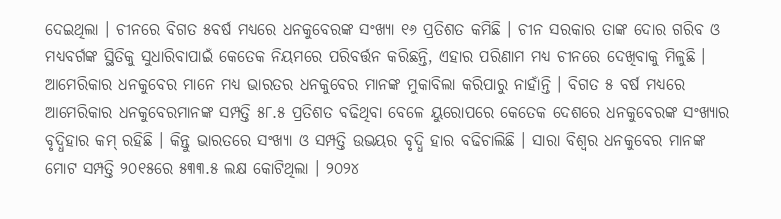ଦେଇଥିଲା । ଚୀନରେ ବିଗତ ୫ବର୍ଷ ମଧ୍ୟରେ ଧନକୁବେରଙ୍କ ସଂଖ୍ୟା ୧୬ ପ୍ରତିଶତ କମିଛି । ଚୀନ ସରକାର ତାଙ୍କ ଦୋର ଗରିବ ଓ ମଧ୍ୟବର୍ଗଙ୍କ ସ୍ଥିତିକୁ ସୁଧାରିବାପାଇଁ କେତେକ ନିୟମରେ ପରିବର୍ତ୍ତନ କରିଛନ୍ତି, ଏହାର ପରିଣାମ ମଧ୍ୟ ଚୀନରେ ଦେଖିବାକୁ ମିଳୁଛି । ଆମେରିକାର ଧନକୁବେର ମାନେ ମଧ୍ୟ ଭାରତର ଧନକୁବେର ମାନଙ୍କ ମୁକାବିଲା କରିପାରୁ ନାହାଁନ୍ତି । ବିଗତ ୫ ବର୍ଷ ମଧ୍ୟରେ ଆମେରିକାର ଧନକୁବେରମାନଙ୍କ ସମ୍ପତ୍ତି ୫୮.୫ ପ୍ରତିଶତ ବଢିଥିବା ବେଳେ ୟୁରୋପରେ କେତେକ ଦେଶରେ ଧନକୁବେରଙ୍କ ସଂଖ୍ୟାର ବୃଦ୍ଧିହାର କମ୍ ରହିଛି । କିନ୍ତୁ ଭାରତରେ ସଂଖ୍ୟା ଓ ସମ୍ପତ୍ତି ଉଭୟର ବୃଦ୍ଧି ହାର ବଢିଚାଲିଛି । ସାରା ବିଶ୍ୱର ଧନକୁବେର ମାନଙ୍କ ମୋଟ ସମ୍ପତ୍ତି ୨୦୧୫ରେ ୫୩୩.୫ ଲକ୍ଷ କୋଟିଥିଲା । ୨୦୨୪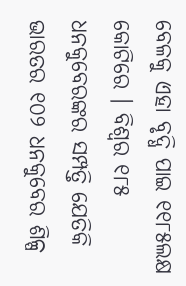ବେଳକୁ ଏହା ବୃଦ୍ଧି ପାଇ ୧୧୮୫ଲକ୍ଷ କୋଟିରେ । ବିଶ୍ୱର ୧୮୫ ଧନକୁବେରଙ୍କର ସମ୍ପତ୍ତି ଯେତିକି ଭାରତର ୧୦୨ ଧନକୁବେର ଶିଳ୍ପ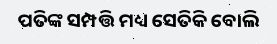ପତିଙ୍କ ସମ୍ପତ୍ତି ମଧ୍ୟ ସେତିକି ବୋଲି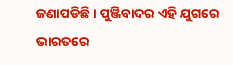ଜଣାପଡିଛି । ପୁଞ୍ଜିବାଦର ଏହି ଯୁଗରେ ଭାରତରେ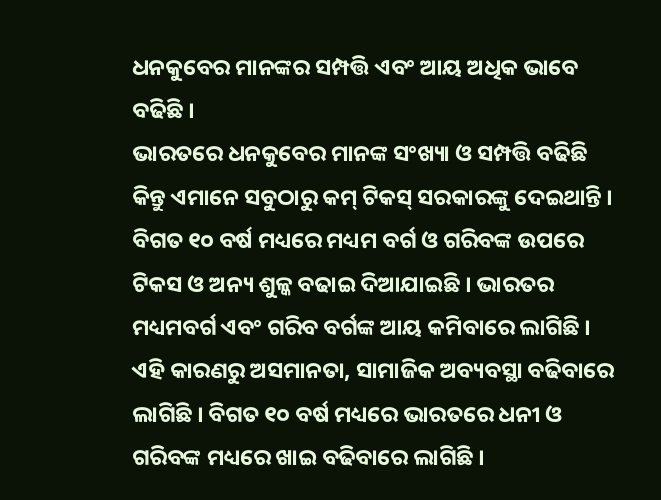ଧନକୁବେର ମାନଙ୍କର ସମ୍ପତ୍ତି ଏବଂ ଆୟ ଅଧିକ ଭାବେ ବଢିଛି ।
ଭାରତରେ ଧନକୁବେର ମାନଙ୍କ ସଂଖ୍ୟା ଓ ସମ୍ପତ୍ତି ବଢିଛି କିନ୍ତୁ ଏମାନେ ସବୁଠାରୁ କମ୍ ଟିକସ୍ ସରକାରଙ୍କୁ ଦେଇଥାନ୍ତି । ବିଗତ ୧୦ ବର୍ଷ ମଧ୍ୟରେ ମଧ୍ୟମ ବର୍ଗ ଓ ଗରିବଙ୍କ ଉପରେ ଟିକସ ଓ ଅନ୍ୟ ଶୁଳ୍କ ବଢାଇ ଦିଆଯାଇଛି । ଭାରତର ମଧ୍ୟମବର୍ଗ ଏବଂ ଗରିବ ବର୍ଗଙ୍କ ଆୟ କମିବାରେ ଲାଗିଛି । ଏହି କାରଣରୁ ଅସମାନତା, ସାମାଜିକ ଅବ୍ୟବସ୍ଥା ବଢିବାରେ ଲାଗିଛି । ବିଗତ ୧୦ ବର୍ଷ ମଧ୍ୟରେ ଭାରତରେ ଧନୀ ଓ ଗରିବଙ୍କ ମଧ୍ୟରେ ଖାଇ ବଢିବାରେ ଲାଗିଛି ।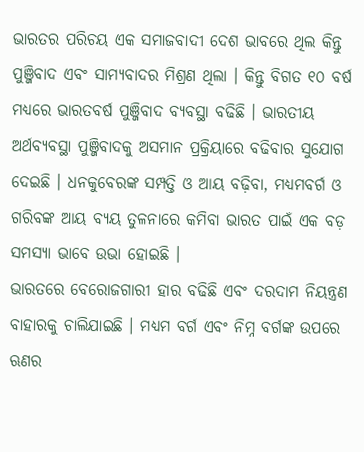ଭାରତର ପରିଚୟ ଏକ ସମାଜବାଦୀ ଦେଶ ଭାବରେ ଥିଲ କିନ୍ତୁ ପୁଞ୍ଜିବାଦ ଏବଂ ସାମ୍ୟବାଦର ମିଶ୍ରଣ ଥିଲା । କିନ୍ତୁ ବିଗତ ୧୦ ବର୍ଷ ମଧ୍ୟରେ ଭାରତବର୍ଷ ପୁଞ୍ଜିବାଦ ବ୍ୟବସ୍ଥା ବଢିଛି । ଭାରତୀୟ ଅର୍ଥବ୍ୟବସ୍ଥା ପୁଞ୍ଜିବାଦକୁ ଅସମାନ ପ୍ରକ୍ରିୟାରେ ବଢିବାର ସୁଯୋଗ ଦେଇଛି । ଧନକୁବେରଙ୍କ ସମ୍ପତ୍ତି ଓ ଆୟ ବଢ଼ିବା, ମଧ୍ୟମବର୍ଗ ଓ ଗରିବଙ୍କ ଆୟ ବ୍ୟୟ ତୁଳନାରେ କମିବା ଭାରତ ପାଇଁ ଏକ ବଡ଼ ସମସ୍ୟା ଭାବେ ଉଭା ହୋଇଛି ।
ଭାରତରେ ବେରୋଜଗାରୀ ହାର ବଢିଛି ଏବଂ ଦରଦାମ ନିୟନ୍ତ୍ରଣ ବାହାରକୁ ଚାଲିଯାଇଛି । ମଧ୍ୟମ ବର୍ଗ ଏବଂ ନିମ୍ନ ବର୍ଗଙ୍କ ଉପରେ ଋଣର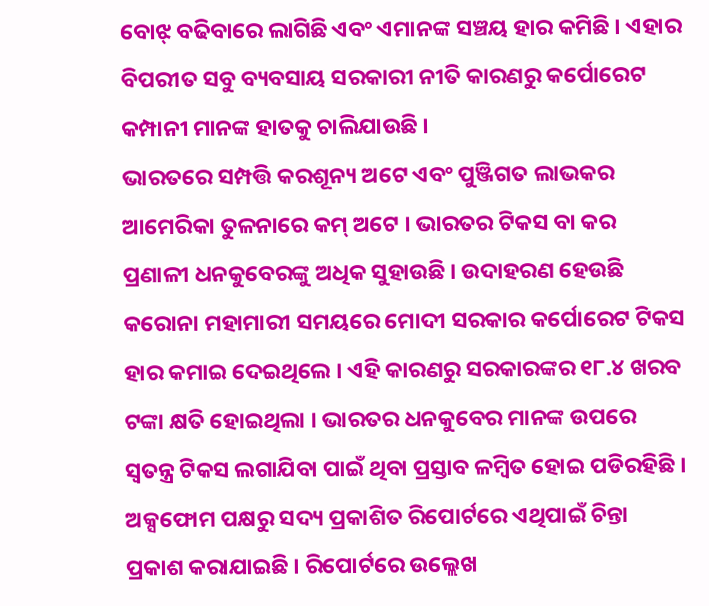ବୋଝ୍ ବଢିବାରେ ଲାଗିଛି ଏବଂ ଏମାନଙ୍କ ସଞ୍ଚୟ ହାର କମିଛି । ଏହାର ବିପରୀତ ସବୁ ବ୍ୟବସାୟ ସରକାରୀ ନୀତି କାରଣରୁ କର୍ପୋରେଟ କମ୍ପାନୀ ମାନଙ୍କ ହାତକୁ ଚାଲିଯାଉଛି ।
ଭାରତରେ ସମ୍ପତ୍ତି କରଶୂନ୍ୟ ଅଟେ ଏବଂ ପୁଞ୍ଜିଗତ ଲାଭକର ଆମେରିକା ତୁଳନାରେ କମ୍ ଅଟେ । ଭାରତର ଟିକସ ବା କର ପ୍ରଣାଳୀ ଧନକୁବେରଙ୍କୁ ଅଧିକ ସୁହାଉଛି । ଉଦାହରଣ ହେଉଛି କରୋନା ମହାମାରୀ ସମୟରେ ମୋଦୀ ସରକାର କର୍ପୋରେଟ ଟିକସ ହାର କମାଇ ଦେଇଥିଲେ । ଏହି କାରଣରୁ ସରକାରଙ୍କର ୧୮.୪ ଖରବ ଟଙ୍କା କ୍ଷତି ହୋଇଥିଲା । ଭାରତର ଧନକୁବେର ମାନଙ୍କ ଉପରେ ସ୍ୱତନ୍ତ୍ର ଟିକସ ଲଗାଯିବା ପାଇଁ ଥିବା ପ୍ରସ୍ତାବ ଳମ୍ବିତ ହୋଇ ପଡିରହିଛି । ଅକ୍ସଫୋମ ପକ୍ଷରୁ ସଦ୍ୟ ପ୍ରକାଶିତ ରିପୋର୍ଟରେ ଏଥିପାଇଁ ଚିନ୍ତା ପ୍ରକାଶ କରାଯାଇଛି । ରିପୋର୍ଟରେ ଉଲ୍ଲେଖ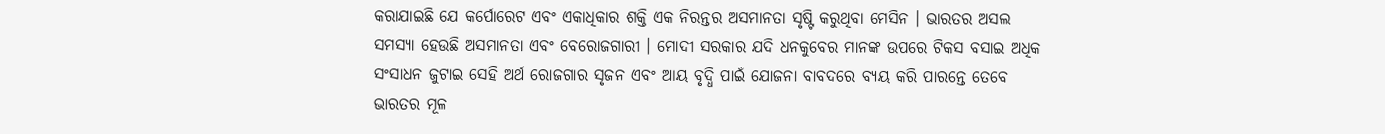କରାଯାଇଛି ଯେ କର୍ପୋରେଟ ଏବଂ ଏକାଧିକାର ଶକ୍ତି ଏକ ନିରନ୍ତର ଅସମାନତା ସୃଷ୍ଟି କରୁଥିବା ମେସିନ । ଭାରତର ଅସଲ ସମସ୍ୟା ହେଉଛି ଅସମାନତା ଏବଂ ବେରୋଜଗାରୀ । ମୋଦୀ ସରକାର ଯଦି ଧନକୁବେର ମାନଙ୍କ ଉପରେ ଟିକସ ବସାଇ ଅଧିକ ସଂସାଧନ ଜୁଟାଇ ସେହି ଅର୍ଥ ରୋଜଗାର ସୃଜନ ଏବଂ ଆୟ ବୃଦ୍ଧି ପାଇଁ ଯୋଜନା ବାବଦରେ ବ୍ୟୟ କରି ପାରନ୍ତେ ତେବେ ଭାରତର ମୂଳ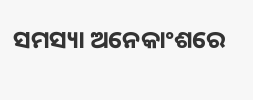ସମସ୍ୟା ଅନେକାଂଶରେ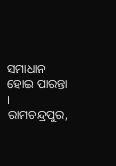ସମାଧାନ ହୋଇ ପାରନ୍ତା ।
ରାମଚନ୍ଦ୍ରପୁର,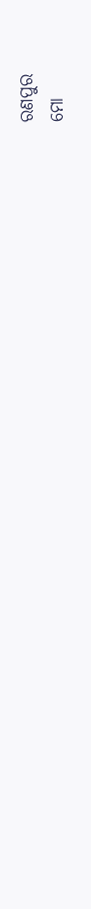ରଣପୁର
ମୋ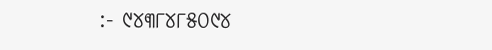:- ୯୪୩୮୪୮୫୦୯୪